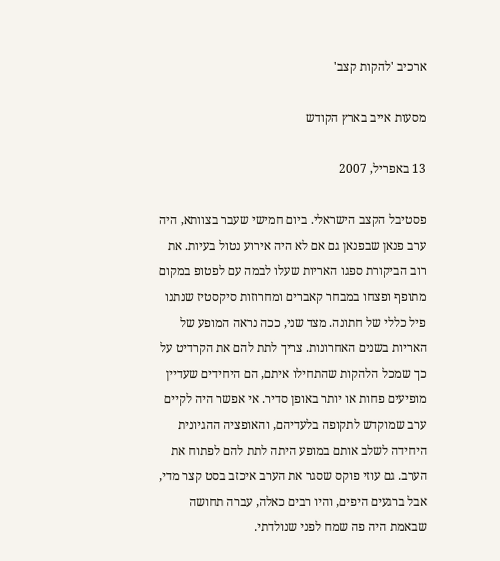ארכיב 'להקות קצב'

מסעות אייב בארץ הקודש

13 באפריל, 2007

פסטיבל הקצב הישראלי. ביום חמישי שעבר בצוותא, היה ערב פנאן שבפנאן גם אם לא היה אירוע נטול בעיות. את רוב הביקורת ספגו האריות שעלו לבמה עם לפטופ במקום מתופף ופצחו במבחר קאברים ומחרוזות סיקסטיז שנתנו פיל כללי של חתונה. מצד שני, ככה נראה המופע של האריות בשנים האחרונות. צריך לתת להם את הקרדיט על כך שמכל הלהקות שהתחילו איתם, הם היחידים שעדיין מופיעים פחות או יותר באופן סדיר. אי אפשר היה לקיים ערב שמוקדש לתקופה בלעדיהם, והאופציה ההגיונית היחידה לשלב אותם במופע היתה לתת להם לפתוח את הערב. גם עוזי פוקס שסגר את הערב איכזב בסט קצר מדי, אבל ברגעים היפים, והיו רבים כאלה, עברה תחושה שבאמת היה פה שמח לפני שנולדתי.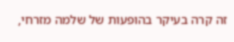זה קרה בעיקר בהופעות של שלמה מזרחי,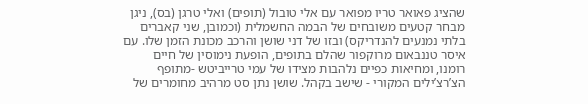שהציג פאואר טריו מפואר עם אלי טובול (תופים) ואלי טרגן (בס), ניגן מבחר קטעים משובחים של הבמה החשמלית (וכמובן, שני קאברים בלתי נמנעים להנדריקס) ובזו של דני שושן והרכב מכונת הזמן שלו. עם איסר טננבאום מרוקפור שהלם בתופים, הופעת נימוסין של חיים רומנו, ומחיאות כפיים נלהבות מצידו של עמי טרייביטש -מתופף הצ’רצ’ילים המקורי - שישב בקהל. שושן נתן סט מרהיב מחומרים של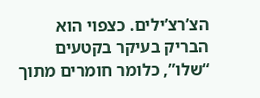הצ’רצ’ילים. כצפוי הוא הבריק בעיקר בקטעים “שלו”, כלומר חומרים מתוך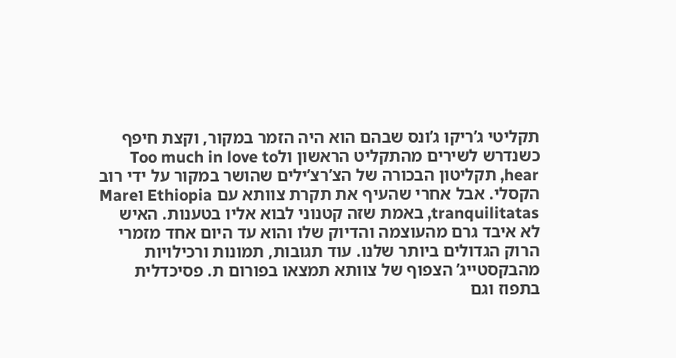תקליטי ג’ריקו ג’ונס שבהם הוא היה הזמר במקור, וקצת חיפף כשנדרש לשירים מהתקליט הראשון ולToo much in love to hear, תקליטון הבכורה של הצ’רצ’ילים שהושר במקור על ידי רוב הקסלי. אבל אחרי שהעיף את תקרת צוותא עם Ethiopia וMare tranquilitatas, באמת שזה קטנוני לבוא אליו בטענות. האיש לא איבד גרם מהעוצמה והדיוק שלו והוא עד היום אחד מזמרי הרוק הגדולים ביותר שלנו. עוד תגובות, תמונות ורכילויות מהבקסטייג’ הצפוף של צוותא תמצאו בפורום ת. פסיכדלית בתפוז וגם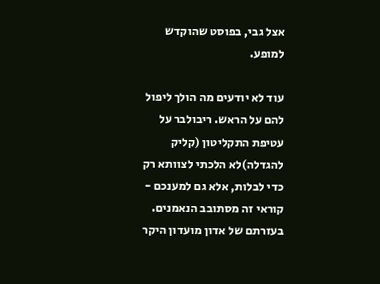אצל גבי, בפוסט שהוקדש למופע.

עוד לא יודעים מה הולך ליפול להם על הראש. ריבולבר על עטיפת התקליטון (קליק להגדלה)לא הלכתי לצוותא רק כדי לבלות, אלא גם למענכם - קוראי זה מסתובב הנאמנים. בעזרתם של אדון מועדון היקר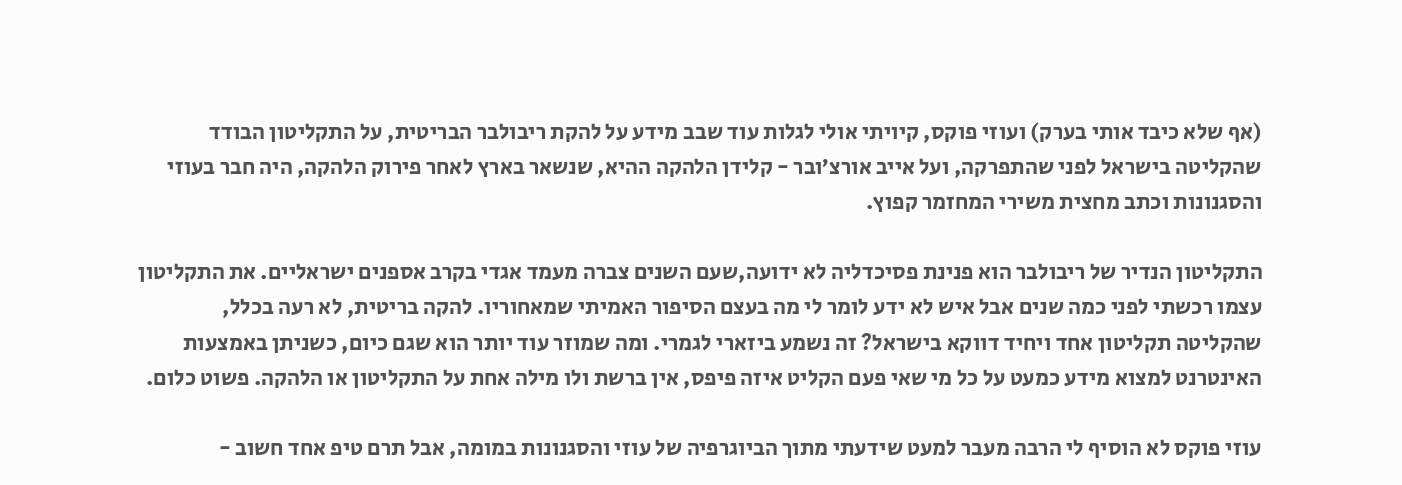(אף שלא כיבד אותי בערק) ועוזי פוקס, קיויתי אולי לגלות עוד שבב מידע על להקת ריבולבר הבריטית, על התקליטון הבודד שהקליטה בישראל לפני שהתפרקה, ועל אייב אורצ’ובר - קלידן הלהקה ההיא, שנשאר בארץ לאחר פירוק הלהקה, היה חבר בעוזי והסגנונות וכתב מחצית משירי המחזמר קפוץ.

התקליטון הנדיר של ריבולבר הוא פנינת פסיכדליה לא ידועה,שעם השנים צברה מעמד אגדי בקרב אספנים ישראליים. את התקליטון עצמו רכשתי לפני כמה שנים אבל איש לא ידע לומר לי מה בעצם הסיפור האמיתי שמאחוריו. להקה בריטית, לא רעה בכלל, שהקליטה תקליטון אחד ויחיד דווקא בישראל? זה נשמע ביזארי לגמרי. ומה שמוזר עוד יותר הוא שגם כיום, כשניתן באמצעות האינטרנט למצוא מידע כמעט על כל מי שאי פעם הקליט איזה פיפס, אין ברשת ולו מילה אחת על התקליטון או הלהקה. פשוט כלום.

עוזי פוקס לא הוסיף לי הרבה מעבר למעט שידעתי מתוך הביוגרפיה של עוזי והסגנונות במומה, אבל תרם טיפ אחד חשוב -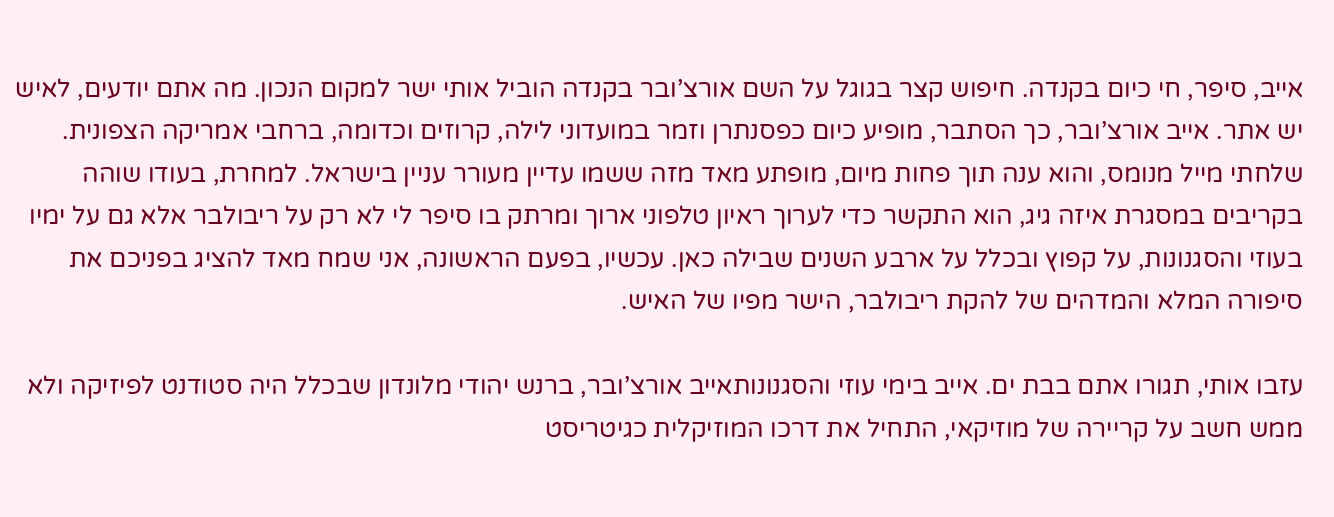אייב, סיפר, חי כיום בקנדה. חיפוש קצר בגוגל על השם אורצ’ובר בקנדה הוביל אותי ישר למקום הנכון. מה אתם יודעים, לאיש יש אתר. אייב אורצ’ובר, כך הסתבר, מופיע כיום כפסנתרן וזמר במועדוני לילה, קרוזים וכדומה, ברחבי אמריקה הצפונית. שלחתי מייל מנומס, והוא ענה תוך פחות מיום, מופתע מאד מזה ששמו עדיין מעורר עניין בישראל. למחרת, בעודו שוהה בקריבים במסגרת איזה גיג, הוא התקשר כדי לערוך ראיון טלפוני ארוך ומרתק בו סיפר לי לא רק על ריבולבר אלא גם על ימיו בעוזי והסגנונות, על קפוץ ובכלל על ארבע השנים שבילה כאן. עכשיו, בפעם הראשונה, אני שמח מאד להציג בפניכם את סיפורה המלא והמדהים של להקת ריבולבר, הישר מפיו של האיש.

עזבו אותי, תגורו אתם בבת ים. אייב בימי עוזי והסגנונותאייב אורצ’ובר, ברנש יהודי מלונדון שבכלל היה סטודנט לפיזיקה ולא ממש חשב על קריירה של מוזיקאי, התחיל את דרכו המוזיקלית כגיטריסט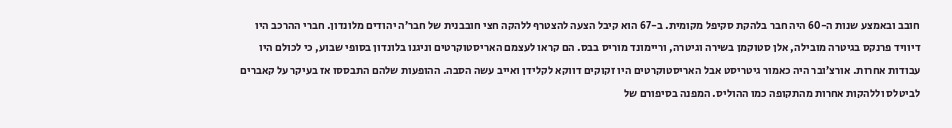חובב ובאמצע שנות ה-60 היה חבר בלהקת סקיפל מקומית. ב-67 הוא קיבל הצעה להצטרף ללהקה חצי חובבנית של חבר’ה יהודים מלונדון. חברי ההרכב היו דיוויד פרנקס בגיטרה מובילה, אלן סטוקמן בשירה וגיטרה, וריימונד מוריס בבס. הם קראו לעצמם האריסטוקרטים וניגנו בלונדון בסופי שבוע, כי לכולם היו עבודות אחרות. אורצ’ובר היה כאמור גיטריסט אבל האריסטוקרטים היו זקוקים דווקא לקלידן ואייב עשה הסבה. ההופעות שלהם התבססו אז בעיקר על קאברים לביטלס וללהקות אחרות מהתקופה כמו ההוליס. המפנה בסיפורם של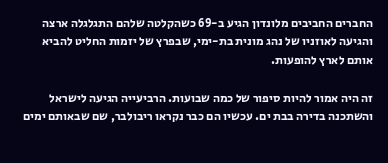החברים החביבים מלונדון הגיע ב-69 כשהקלטה שלהם התגלגלה ארצה והגיעה לאוזניו של נהג מונית בת-ימי, שבפרץ של יזמות החליט להביא אותם לארץ להופעות.

זה היה אמור להיות סיפור של כמה שבועות. הרביעייה הגיעה לישראל והשתכנה בדירה בבת ים. עכשיו הם כבר נקראו ריבולבר, שם שבאותם ימים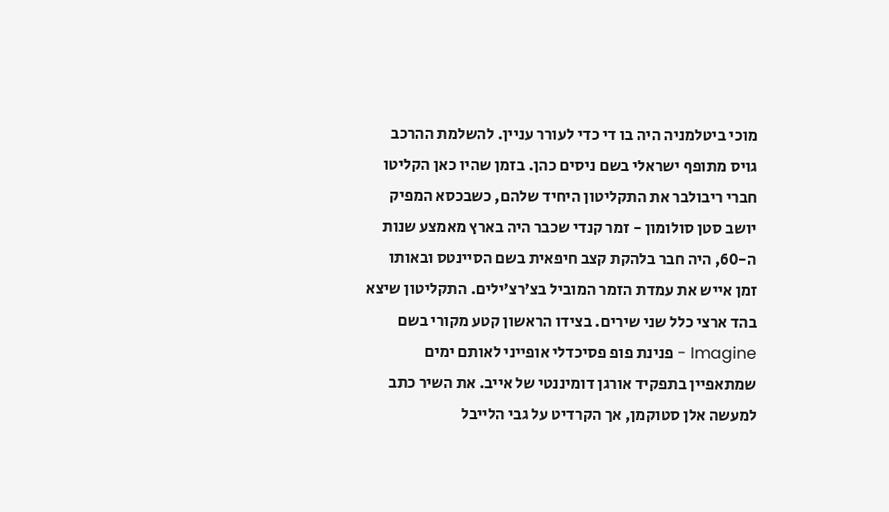מוכי ביטלמניה היה בו די כדי לעורר עניין. להשלמת ההרכב גויס מתופף ישראלי בשם ניסים כהן. בזמן שהיו כאן הקליטו חברי ריבולבר את התקליטון היחיד שלהם, כשבכסא המפיק יושב סטן סולומון - זמר קנדי שכבר היה בארץ מאמצע שנות ה-60, היה חבר בלהקת קצב חיפאית בשם הסיינטס ובאותו זמן אייש את עמדת הזמר המוביל בצ’רצ’ילים. התקליטון שיצא בהד ארצי כלל שני שירים. בצידו הראשון קטע מקורי בשם Imagine - פנינת פופ פסיכדלי אופייני לאותם ימים שמתאפיין בתפקיד אורגן דומיננטי של אייב. את השיר כתב למעשה אלן סטוקמן, אך הקרדיט על גבי הלייבל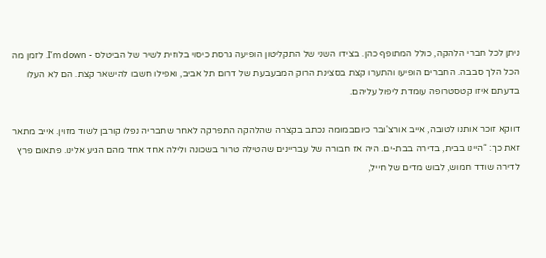ניתן לכל חברי הלהקה, כולל המתופף כהן. בצידו השני של התקליטון הופיעה גרסת כיסוי בלוזית לשיר של הביטלס - I’m down. לזמן מה הכל הלך סבבה. החברים הופיעו והתערו קצת בסצינת הרוק המבעבעת של דרום תל אביב, ואפילו חשבו להישאר קצת. הם לא העלו בדעתם איזו קטסטרופה עומדת ליפול עליהם.

דווקא זוכר אותנו לטובה, אייב אורצ'ובר כיוםבמומה נכתב בקצרה שהלהקה התפרקה לאחר שחבריה נפלו קורבן לשוד מזוין. אייב מתאר זאת כך: “היינו בבית, בדירה בבת-ים. היה אז חבורה של עבריינים שהטילה טרור בשכונה ולילה אחד אחד מהם הגיע אלינו. פתאום פרץ לדירה שודד חמוש, לבוש מדים של חייל,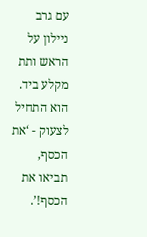עם גרב ניילון על הראש ותת מקלע ביד. הוא התחיל לצעוק - ‘את הכסף, תביאו את הכסף!’.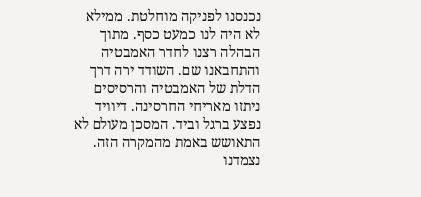נכנסנו לפניקה מוחלטת. ממילא לא היה לנו כמעט כסף. מתוך הבהלה רצנו לחדר האמבטיה והתחבאנו שם. השודד ירה דרך הדלת של האמבטיה והרסיסים ניתזו מאריחי החרסינה. דיוויד נפצע ברגל וביד. המסכן מעולם לא התאושש באמת מהמקרה הזה. נצמדנו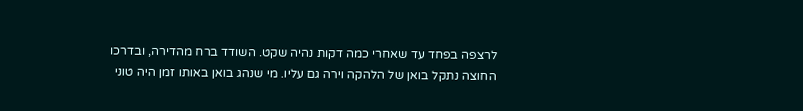לרצפה בפחד עד שאחרי כמה דקות נהיה שקט. השודד ברח מהדירה, ובדרכו החוצה נתקל בואן של הלהקה וירה גם עליו. מי שנהג בואן באותו זמן היה טוני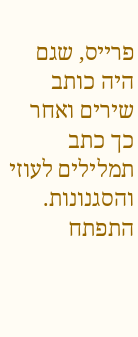פרייס, שגם היה כותב שירים ואחר כך כתב תמלילים לעוזי והסגנונות. התפתח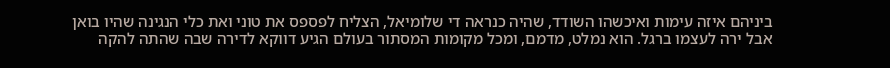ביניהם איזה עימות ואיכשהו השודד, שהיה כנראה די שלומיאל, הצליח לפספס את טוני ואת כלי הנגינה שהיו בואן אבל ירה לעצמו ברגל. הוא נמלט, מדמם, ומכל מקומות המסתור בעולם הגיע דווקא לדירה שבה שהתה להקה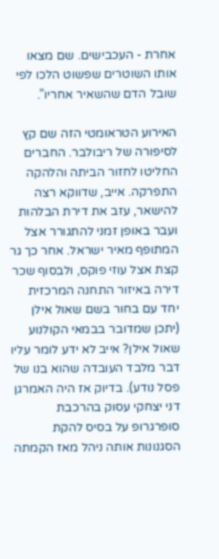אחרת - העכבישים. שם מצאו אותו השוטרים שפשוט הלכו לפי שובל הדם שהשאיר אחריו”.

האירוע הטראומטי הזה שם קץ לסיפורה של ריבולבר. החברים החליטו לחזור הביתה והלהקה התפרקה. אייב, שדווקא רצה להישאר, עזב את דירת הבלהות ועבר באופן זמני להתגורר אצל המתופף מאיר ישראל. אחר כך גר קצת אצל עוזי פוקס, ולבסוף שכר דירה באיזור התחנה המרכזית יחד עם בחור בשם שאול אילן (יתכן שמדובר בבמאי הקולנוע שאול אילן? אייב לא ידע לומר עליו דבר מלבד העובדה שהוא בנו של פסל נודע). בדיוק אז היה האמרגן דני יצחקי עסוק בהרכבת סופרגרופ על בסיס להקת הסגנונות אותה ניהל מאז הקמתה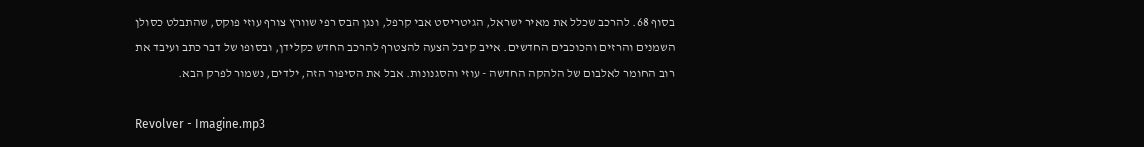בסוף 68. להרכב שכלל את מאיר ישראל, הגיטריסט אבי קרפל, ונגן הבס רפי שוורץ צורף עוזי פוקס, שהתבלט כסולן השמנים והרזים והכוכבים החדשים. אייב קיבל הצעה להצטרף להרכב החדש כקלידן, ובסופו של דבר כתב ועיבד את רוב החומר לאלבום של הלהקה החדשה - עוזי והסגנונות. אבל את הסיפור הזה, ילדים, נשמור לפרק הבא.

Revolver - Imagine.mp3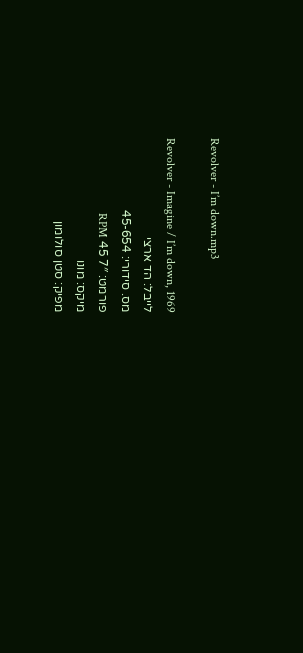Revolver - I’m down.mp3

Revolver - Imagine / I’m down, 1969
לייבל: הד ארצי
מס. סידורי: 45-654
פורמט: 7″ 45 RPM
מיקס: מונו
מפיק: סטן סולומון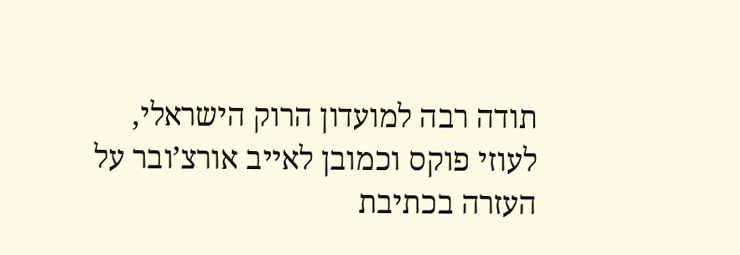תודה רבה למועדון הרוק הישראלי, לעוזי פוקס וכמובן לאייב אורצ’ובר על העזרה בכתיבת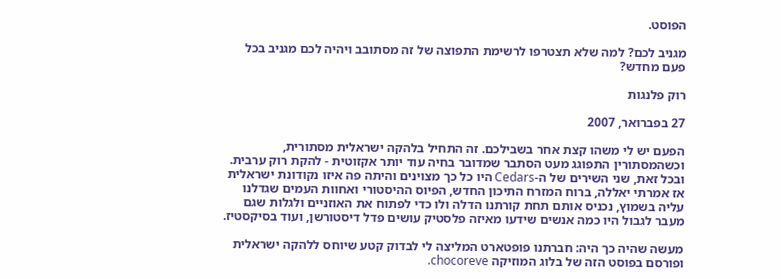הפוסט.

מגניב לכם? למה שלא תצטרפו לרשימת התפוצה של זה מסתובב ויהיה לכם מגניב בכל פעם מחדש?

רוק פלנגות

27 בפברואר, 2007

הפעם יש לי משהו קצת אחר בשבילכם. זה התחיל בלהקה ישראלית מסתורית, וכשהמסתורין התפוגג מעט הסתבר שמדובר בחיה עוד יותר אקזוטית - להקת רוק ערבית. ובכל זאת, שני השירים של ה-Cedars היו כל כך מצוינים והיתה פה איזו נקודונת ישראלית אז אמרתי יאללה, ברוח המזרח התיכון החדש, הפיוס ההיסטורי ואחוות העמים שגדלנו עליה בשמוץ, נכניס אותם תחת קורתנו הדלה ולו כדי לפתוח את האוזניים ולגלות שגם מעבר לגבול היו כמה אנשים שידעו מאיזה פלסטיק עושים פדל דיסטורשן, ועוד בסיקסטיז.

מעשה שהיה כך היה: חברתנו פופטארט המליצה לי לבדוק קטע שיוחס ללהקה ישראלית ופורסם בפוסט הזה של בלוג המוזיקה chocoreve.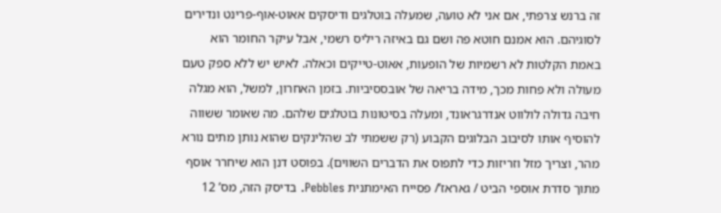זה ברנש צרפתי, אם אני לא טועה, שמעלה בוטלגים ודיסקים אאוט-אוף-פרינט ונדירים לסוגיהם. הוא אמנם חוטא פה ושם גם באיזה ריליס רשמי, אבל עיקר החומר הוא באמת הקלטות לא רשמיות של הופעות, אאוט-טייקים וכאלה. לאיש יש ללא ספק טעם מעולה ולא פחות מכך, מידה בריאה של אובססיביות. בזמן האחרון, למשל, הוא מגלה חיבה גדולה לולווט אנדרגראונד, ומעלה בסיטונות בוטלגים שלהם. מה שאומר ששווה להוסיף אותו לסיבוב הבלוגים הקבוע (רק ששמתי לב שהלינקים שהוא נותן מתים נורא מהר, וצריך מזל וזריזות כדי לתפוס את הדברים השווים). בפוסט דנן הוא שיחרר אוסף מתוך סדרת אוספי הביט / גאראז’/ פסייח האימתנית Pebbles. בדיסק הזה, מס’ 12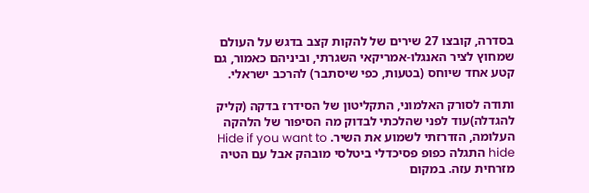בסדרה, קובצו 27 שירים של להקות קצב בדגש על העולם שמחוץ לציר האנגלו-אמריקאי השגרתי, וביניהם כאמור, גם קטע אחד שיוחס (בטעות, כפי שיסתבר) להרכב ישראלי.

ותודה לסורק האלמוני, התקליטון של הסידרז בדקה (קליק להגדלה)עוד לפני שהלכתי לבדוק מה הסיפור של הלהקה העלומה, הזדרזתי לשמוע את השיר. Hide if you want to hide התגלה כפופ פסיכדלי ביטלסי מובהק אבל עם הטיה מזרחית עזה. במקום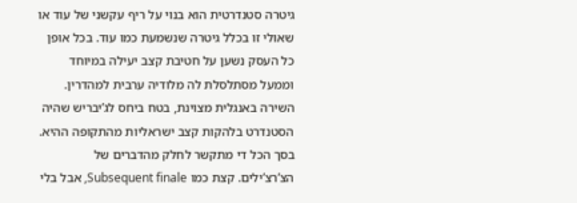גיטרה סטנדרטית הוא בנוי על ריף עקשני של עוד או שאולי זו בכלל גיטרה שנשמעת כמו עוד. בכל אופן כל העסק נשען על חטיבת קצב יעילה במיוחד וממעל מסתלסלת לה מלודיה ערבית למהדרין. השירה באנגלית מצוינת, בטח ביחס לג’יבריש שהיה הסטנדרט בלהקות קצב ישראליות מהתקופה ההיא. בסך הכל די מתקשר לחלק מהדברים של הצ’רצ’ילים. קצת כמו Subsequent finale, אבל בלי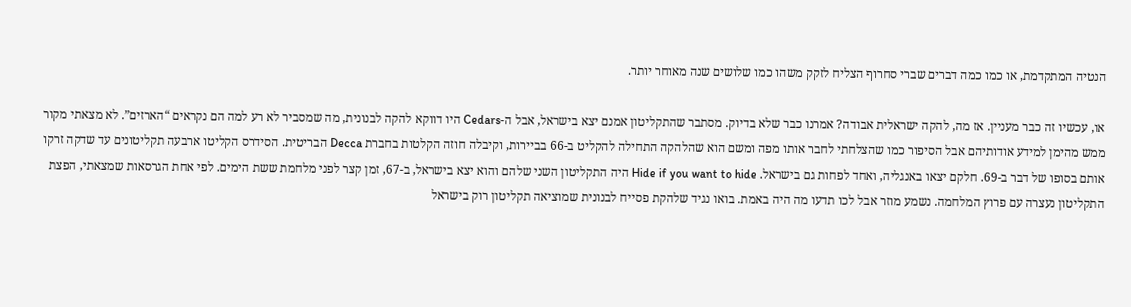הנטיה המתקדמת, או כמו כמה דברים שברי סחרוף הצליח לזקק משהו כמו שלושים שנה מאוחר יותר.

או, עכשיו זה כבר מעניין. אז מה, להקה ישראלית אבודה? אמרנו כבר שלא בדיוק. מסתבר שהתקליטון אמנם יצא בישראל, אבל ה-Cedars היו דווקא להקה לבנונית, מה שמסביר לא רע למה הם נקראים “הארזים”. לא מצאתי מקור ממש מהימן למידע אודותיהם אבל הסיפור כמו שהצלחתי לחבר אותו מפה ומשם הוא שהלהקה התחילה להקליט ב-66 בביירות, וקיבלה חוזה הקלטות בחברת Decca הבריטית. הסידרס הקליטו ארבעה תקליטונים עד שדקה זרקו אותם בסופו של דבר ב-69. חלקם יצאו באנגליה, ואחד לפחות גם בישראל. Hide if you want to hide היה התקליטון השני שלהם והוא יצא בישראל, ב-67, זמן קצר לפני מלחמת ששת הימים. לפי אחת הגרסאות שמצאתי, הפצת התקליטון נעצרה עם פרוץ המלחמה. נשמע מוזר אבל לכו תדעו מה היה באמת. בואו נגיד שלהקת פסייח לבנונית שמוציאה תקליטון רוק בישראל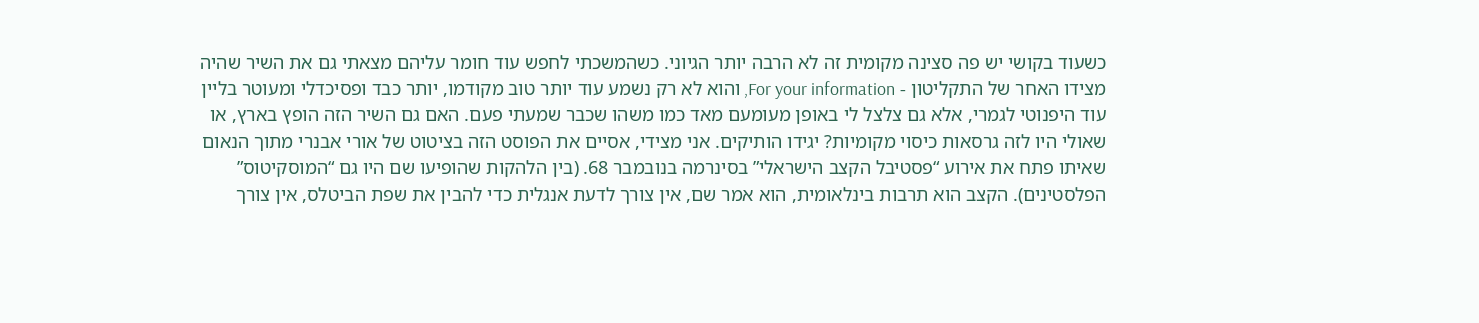כשעוד בקושי יש פה סצינה מקומית זה לא הרבה יותר הגיוני. כשהמשכתי לחפש עוד חומר עליהם מצאתי גם את השיר שהיה מצידו האחר של התקליטון - For your information, והוא לא רק נשמע עוד יותר טוב מקודמו, יותר כבד ופסיכדלי ומעוטר בליין עוד היפנוטי לגמרי, אלא גם צלצל לי באופן מעומעם מאד כמו משהו שכבר שמעתי פעם. האם גם השיר הזה הופץ בארץ, או שאולי היו לזה גרסאות כיסוי מקומיות? יגידו הותיקים. אני מצידי, אסיים את הפוסט הזה בציטוט של אורי אבנרי מתוך הנאום שאיתו פתח את אירוע “פסטיבל הקצב הישראלי” בסינרמה בנובמבר 68. (בין הלהקות שהופיעו שם היו גם “המוסקיטוס” הפלסטינים). הקצב הוא תרבות בינלאומית, הוא אמר שם, אין צורך לדעת אנגלית כדי להבין את שפת הביטלס, אין צורך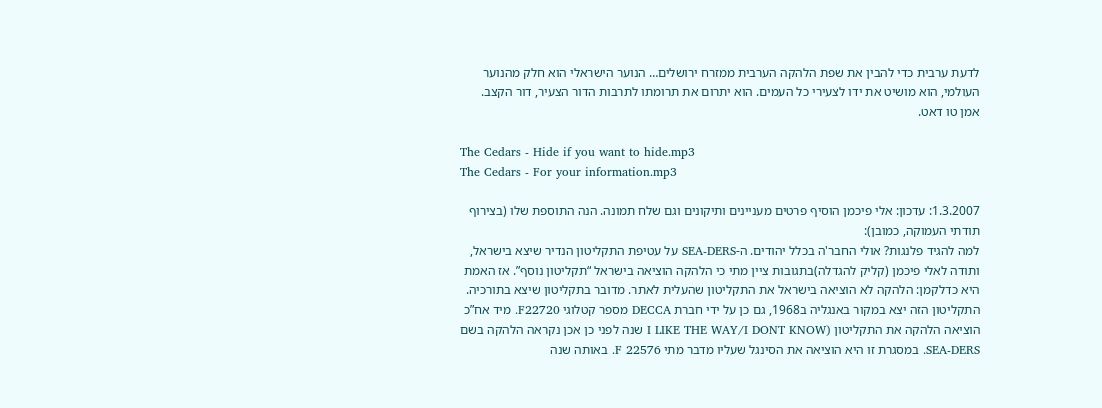לדעת ערבית כדי להבין את שפת הלהקה הערבית ממזרח ירושלים… הנוער הישראלי הוא חלק מהנוער העולמי, הוא מושיט את ידו לצעירי כל העמים. הוא יתרום את תרומתו לתרבות הדור הצעיר, דור הקצב. אמן טו דאט.

The Cedars - Hide if you want to hide.mp3
The Cedars - For your information.mp3

1.3.2007: עדכון: אלי פיכמן הוסיף פרטים מעניינים ותיקונים וגם שלח תמונה. הנה התוספת שלו (בצירוף תודתי העמוקה, כמובן):
למה להגיד פלנגות? אולי החבר'ה בכלל יהודים. ה-SEA-DERS על עטיפת התקליטון הנדיר שיצא בישראל, ותודה לאלי פיכמן (קליק להגדלה)בתגובות ציין מתי כי הלהקה הוציאה בישראל “תקליטון נוסף”. אז האמת היא כדלקמן: הלהקה לא הוציאה בישראל את התקליטון שהעלית לאתר. מדובר בתקליטון שיצא בתורכיה. התקליטון הזה יצא במקור באנגליה ב1968, גם כן על ידי חברת DECCA מספר קטלוגי F22720. מיד אח”כ הוציאה הלהקה את התקליטון (I LIKE THE WAY/I DONT KNOW שנה לפני כן אכן נקראה הלהקה בשם SEA-DERS. במסגרת זו היא הוציאה את הסינגל שעליו מדבר מתי F 22576. באותה שנה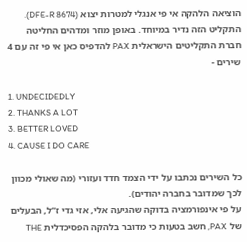הוציאה הלהקה אי פי אנגלי למטרות יצוא (DFE-R 8674). התקליט הזה נדיר במיוחד. באופן מוזר ומדהים החליטה חברת התקליטים הישראלית PAX להדפיס כאן אי פי זה עם 4 שירים -

1. UNDECIDEDLY
2. THANKS A LOT
3. BETTER LOVED
4. CAUSE I DO CARE

כל השירים נכתבו על ידי הצמד חדד ועזורי (מה שאולי מכוון לכך שמדובר בחברה יהודים).
על פי אינפורמציה בדוקה שהגיעה אלי, אזי גדי ז”ל, הבעלים של PAX, חשב בטעות כי מדובר בלהקה הפסיכדלית THE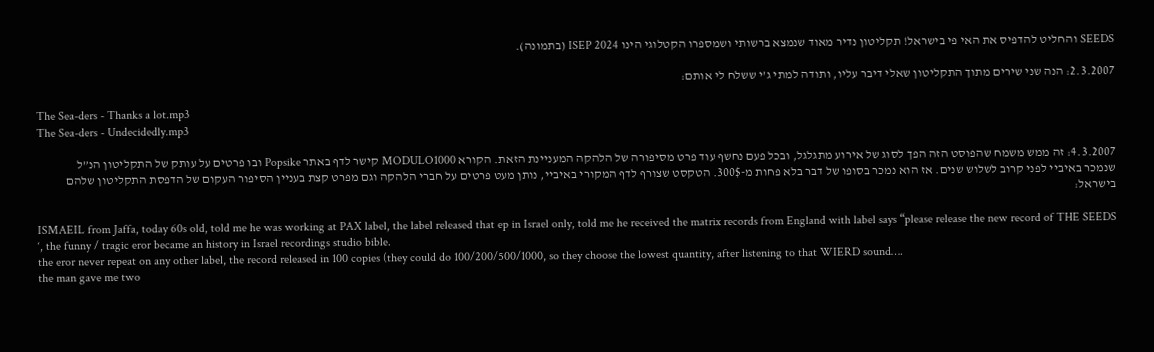SEEDS והחליט להדפיס את האי פי בישראל! תקליטון נדיר מאוד שנמצא ברשותי ושמספרו הקטלוגי הינו ISEP 2024 (בתמונה).

2.3.2007: הנה שני שירים מתוך התקליטון שאלי דיבר עליו, ותודה למתי ג’י ששלח לי אותם:

The Sea-ders - Thanks a lot.mp3
The Sea-ders - Undecidedly.mp3

4.3.2007: זה ממש משמח שהפוסט הזה הפך לסוג של אירוע מתגלגל, ובכל פעם נחשף עוד פרט מסיפורה של הלהקה המעניינת הזאת. הקורא MODULO1000 קישר לדף באתר Popsike ובו פרטים על עותק של התקליטון הנ”ל שנמכר באיביי לפני קרוב לשלוש שנים. אז הוא נמכר בסופו של דבר בלא פחות מ-300$. הטקסט שצורף לדף המקורי באיביי, נותן מעט פרטים על חברי הלהקה וגם מפרט קצת בעניין הסיפור העקום של הדפסת התקליטון שלהם בישראל:

ISMAEIL from Jaffa, today 60s old, told me he was working at PAX label, the label released that ep in Israel only, told me he received the matrix records from England with label says “please release the new record of THE SEEDS ‘, the funny / tragic eror became an history in Israel recordings studio bible.
the eror never repeat on any other label, the record released in 100 copies (they could do 100/200/500/1000, so they choose the lowest quantity, after listening to that WIERD sound….
the man gave me two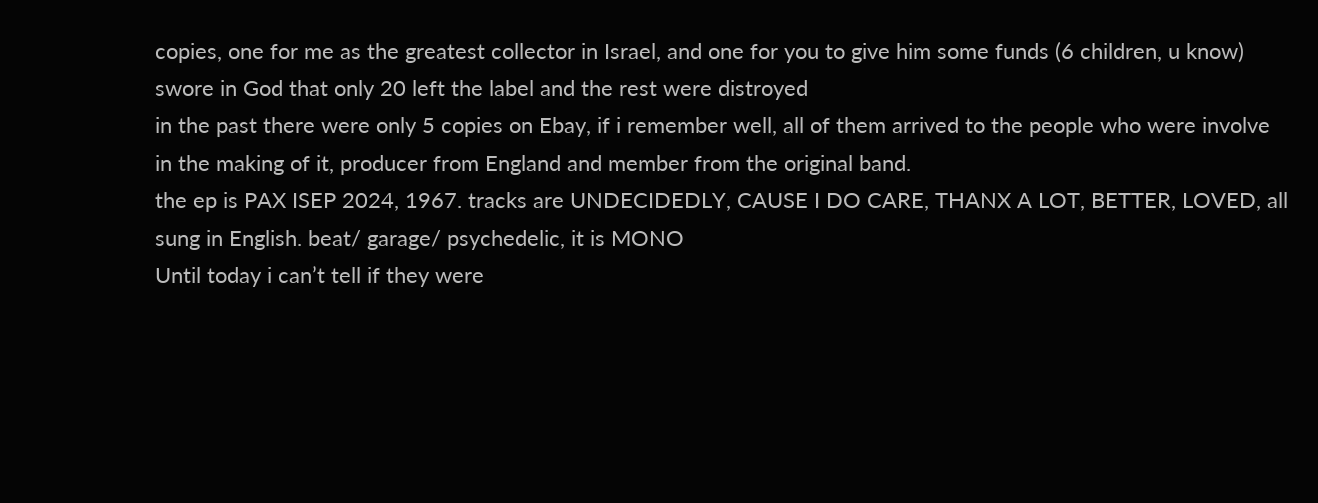copies, one for me as the greatest collector in Israel, and one for you to give him some funds (6 children, u know) swore in God that only 20 left the label and the rest were distroyed
in the past there were only 5 copies on Ebay, if i remember well, all of them arrived to the people who were involve in the making of it, producer from England and member from the original band.
the ep is PAX ISEP 2024, 1967. tracks are UNDECIDEDLY, CAUSE I DO CARE, THANX A LOT, BETTER, LOVED, all sung in English. beat/ garage/ psychedelic, it is MONO
Until today i can’t tell if they were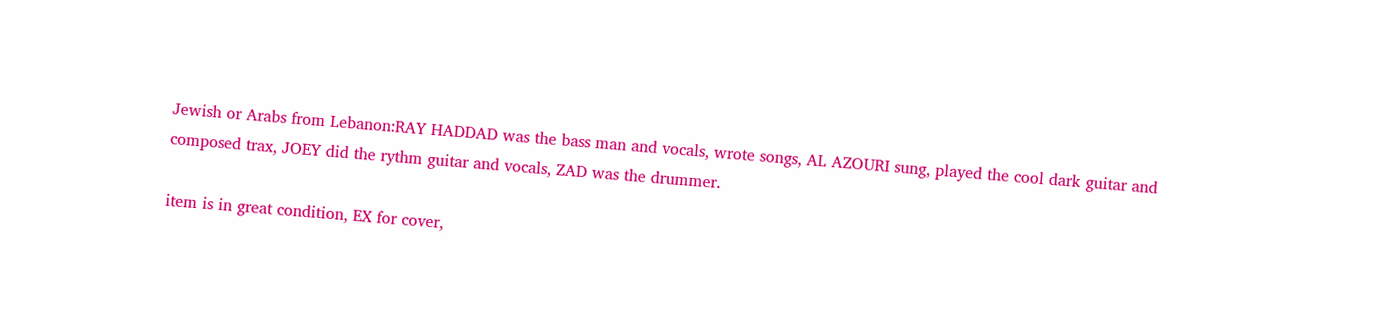Jewish or Arabs from Lebanon:RAY HADDAD was the bass man and vocals, wrote songs, AL AZOURI sung, played the cool dark guitar and composed trax, JOEY did the rythm guitar and vocals, ZAD was the drummer.

item is in great condition, EX for cover,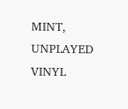MINT, UNPLAYED VINYL